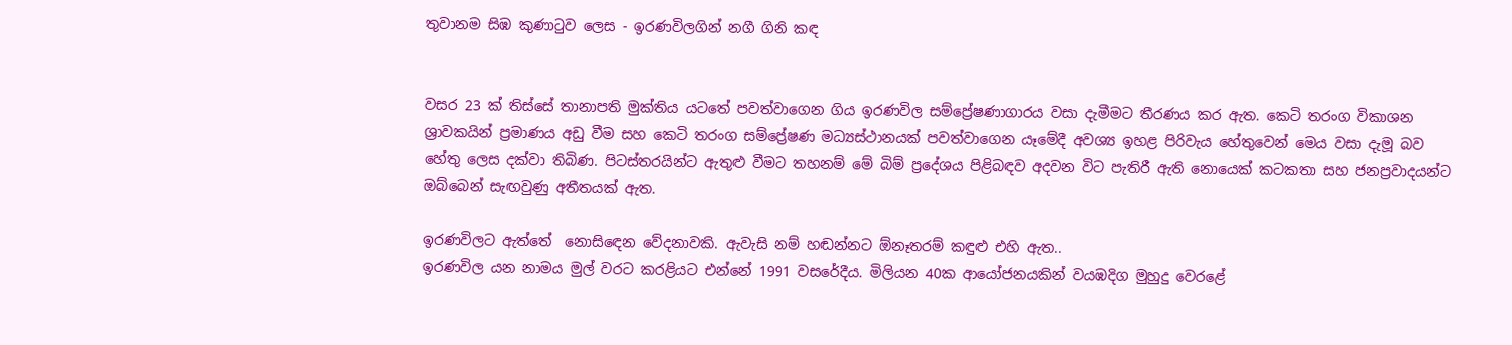තුවානම සිඹ කුණාටුව ලෙස - ඉරණවිලගින් නගී ගිනි කඳ


වසර 23 ක් තිස්සේ තානාපති මුක්තිය යටතේ පවත්වාගෙන ගිය ඉරණවිල සම්ප්‍රේෂණාගාරය වසා දැමීමට තීරණය කර ඇත. කෙටි තරංග විකාශන ශ්‍රාවකයින් ප්‍රමාණය අඩු වීම සහ කෙටි තරංග සම්ප්‍රේෂණ මධ්‍යස්ථානයක් පවත්වාගෙන යෑමේදී අවශ්‍ය ඉහළ පිරිවැය හේතුවෙන් මෙය වසා දැමූ බව හේතු ලෙස දක්වා තිබිණ. පිටස්තරයින්ට ඇතුළු වීමට තහනම් මේ බිම් ප්‍රදේශය පිළිබඳව අදවන විට පැතිරී ඇති නොයෙක් කටකතා සහ ජනප්‍රවාදයන්ට ඔබ්බෙන් සැඟවුණු අතීතයක් ඇත.

ඉරණවිලට ඇත්තේ  නොසිඳෙන වේදනාවකි. ඇවැසි නම් හඬන්නට ඕනෑතරම් කඳුළු එහි ඇත..
ඉරණවිල යන නාමය මුල් වරට කරළියට එන්නේ 1991 වසරේදීය. මිලියන 40ක ආයෝජනයකින් වයඹදිග මුහුදු වෙරළේ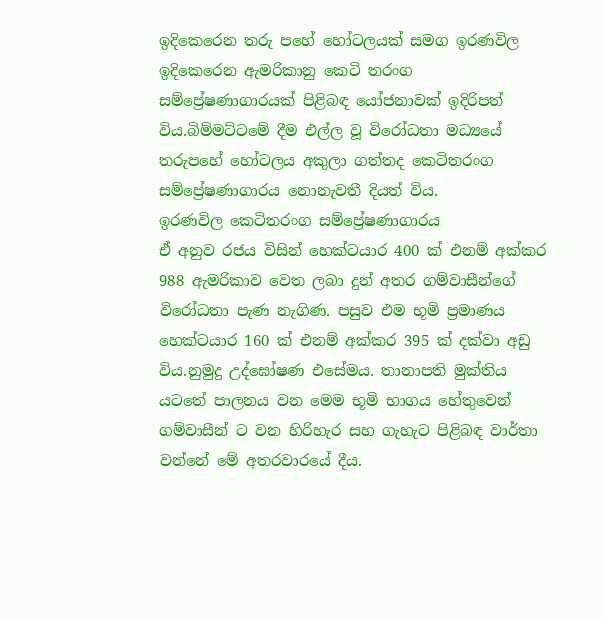ඉදිකෙරෙන තරු පහේ හෝටලයක් සමග ඉරණවිල ඉදිකෙරෙන ඇමරිකානු කෙටි තරංග සම්ප්‍රේෂණාගාරයක් පිළිබඳ යෝජනාවක් ඉදිරිපත් විය.බිම්මට්ටමේ දීම එල්ල වූ විරෝධතා මධ්‍යයේ තරුපහේ හෝටලය අකුලා ගත්තද කෙටිතරංග සම්ප්‍රේෂණාගාරය නොනැවතී දියත් විය.
ඉරණවිල කෙටිතරංග සම්ප්‍රේෂණාගාරය
ඒ අනුව රජය විසින් හෙක්ටයාර 400 ක් එනම් අක්කර 988 ඇමරිකාව වෙත ලබා දුන් අතර ගම්වාසීන්ගේ විරෝධතා පැණ නැගිණ. පසුව එම භූමි ප්‍රමාණය හෙක්ටයාර 160 ක් එනම් අක්කර 395 ක් දක්වා අඩු විය.නුමුදු උද්ඝෝෂණ එසේමය. තානාපති මුක්තිය යටතේ පාලනය වන මෙම භූමි භාගය හේතුවෙන් ගම්වාසීන් ට වන හිරිහැර සහ ගැහැට පිළිබඳ වාර්තා වන්නේ මේ අතරවාරයේ දීය.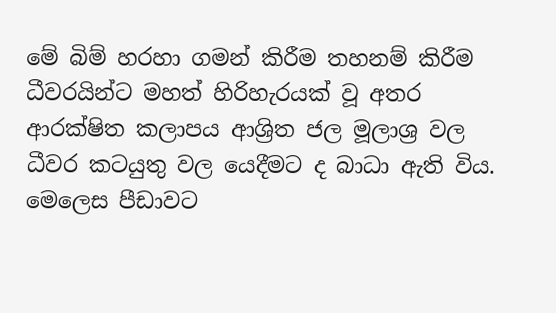මේ බිම් හරහා ගමන් කිරීම තහනම් කිරීම ධීවරයින්ට මහත් හිරිහැරයක් වූ අතර ආරක්ෂිත කලාපය ආශ්‍රිත ජල මූලාශ්‍ර වල ධීවර කටයුතු වල යෙදීමට ද බාධා ඇති විය. මෙලෙස පීඩාවට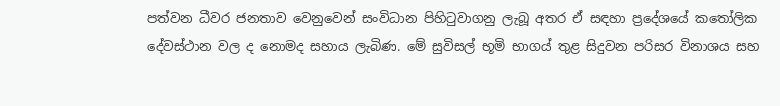පත්වන ධීවර ජනතාව වෙනුවෙන් සංවිධාන පිහිටුවාගනු ලැබූ අතර ඒ සඳහා ප්‍රදේශයේ කතෝලික දේවස්ථාන වල ද නොමද සහාය ලැබිණ. මේ සුවිසල් භූමි භාගය් තුළ සිදුවන පරිසර විනාශය සහ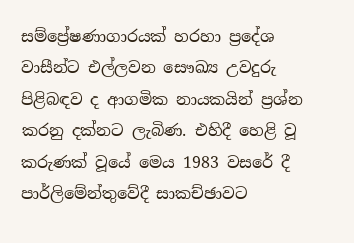සම්ප්‍රේෂණාගාරයක් හරහා ප්‍රදේශ වාසීන්ට එල්ලවන සෞඛ්‍ය උවදුරු පිළිබඳව ද ආගමික නායකයින් ප්‍රශ්න කරනු දක්නට ලැබිණ. එහිදී හෙළි වූ කරුණක් වූයේ මෙය 1983 වසරේ දී පාර්ලිමේන්තුවේදී සාකච්ඡාවට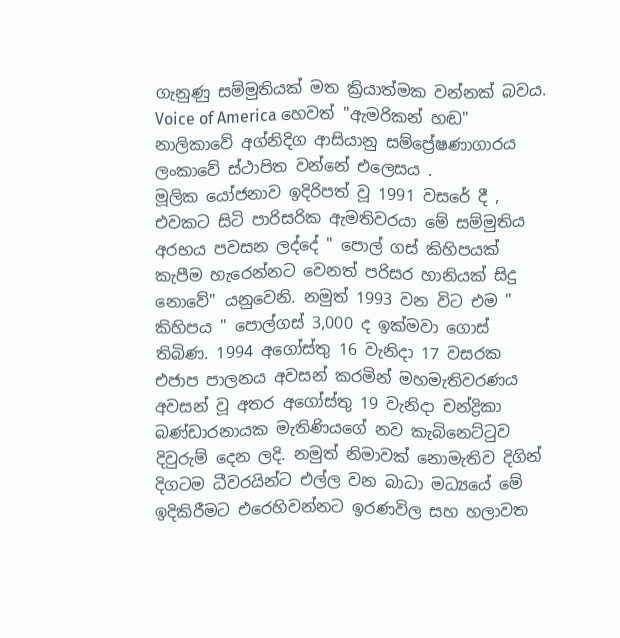ගැනුණු සම්මුතියක් මත ක්‍රියාත්මක වන්නක් බවය. Voice of America හෙවත් "ඇමරිකන් හඬ" නාලිකාවේ අග්නිදිග ආසියානු සම්ප්‍රේෂණාගාරය ලංකාවේ ස්ථාපිත වන්නේ එලෙසය .
මූලික යෝජනාව ඉදිරිපත් වූ 1991 වසරේ දී , එවකට සිටි පාරිසරික ඇමතිවරයා මේ සම්මුතිය අරභය පවසන ලද්දේ " පොල් ගස් කිහිපයක් කැපීම හැරෙන්නට වෙනත් පරිසර හානියක් සිදු නොවේ" යනුවෙනි. නමුත් 1993 වන විට එම " කිහිපය " පොල්ගස් 3,000 ද ඉක්මවා ගොස් තිබිණ. 1994 අගෝස්තු 16 වැනිදා 17 වසරක එජාප පාලනය අවසන් කරමින් මහමැතිවරණය අවසන් වූ අතර අගෝස්තු 19 වැනිදා චන්ද්‍රිකා බණ්ඩාරනායක මැතිණියගේ නව කැබිනෙට්ටුව දිවුරුම් දෙන ලදි. නමුත් නිමාවක් නොමැතිව දිගින් දිගටම ධීවරයින්ට එල්ල වන බාධා මධ්‍යයේ මේ ඉදිකිරීමට එරෙහිවන්නට ඉරණවිල සහ හලාවත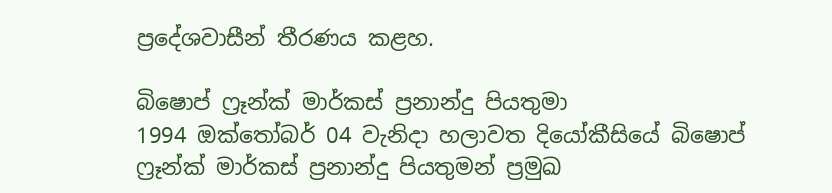ප්‍රදේශවාසීන් තීරණය කළහ.

බිෂොප් ෆ්‍රෑන්ක් මාර්කස් ප්‍රනාන්දු පියතුමා
1994 ඔක්තෝබර් 04 වැනිදා හලාවත දියෝකීසියේ බිෂොප් ෆ්‍රෑන්ක් මාර්කස් ප්‍රනාන්දු පියතුමන් ප්‍රමුඛ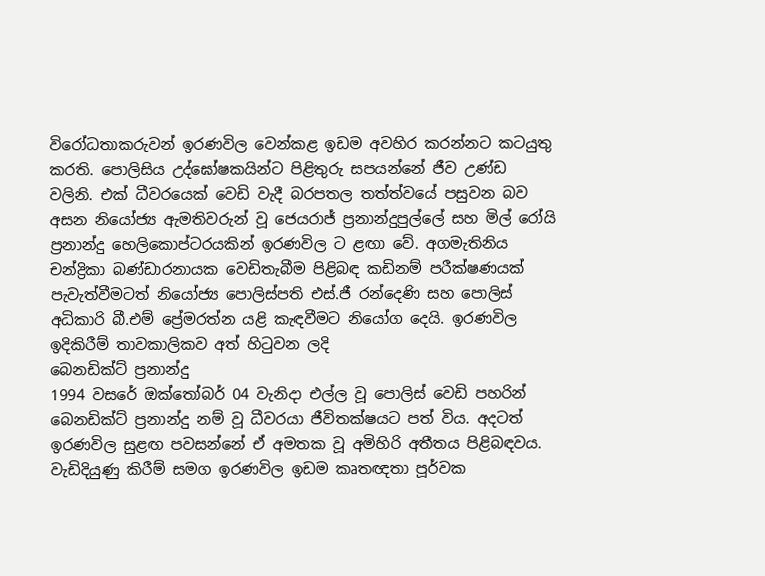විරෝධතාකරුවන් ඉරණවිල වෙන්කළ ඉඩම අවහිර කරන්නට කටයුතු කරති. පොලිසිය උද්ඝෝෂකයින්ට පිළිතුරු සපයන්නේ ජීව උණ්ඩ වලිනි. එක් ධීවරයෙක් වෙඩි වැදී බරපතල තත්ත්වයේ පසුවන බව අසන නියෝජ්‍ය ඇමතිවරුන් වූ ජෙයරාජ් ප්‍රනාන්දුපුල්ලේ සහ මිල් රෝයි ප්‍රනාන්දු හෙලිකොප්ටරයකින් ඉරණවිල ට ළඟා වේ. අගමැතිනිය චන්ද්‍රිකා බණ්ඩාරනායක වෙඩිතැබීම පිළිබඳ කඩිනම් පරීක්ෂණයක් පැවැත්වීමටත් නියෝජ්‍ය පොලිස්පති එස්.ජී රන්දෙණි සහ පොලිස් අධිකාරි බී.එම් ප්‍රේමරත්න යළි කැඳවීමට නියෝග දෙයි. ඉරණවිල ඉදිකිරීම් තාවකාලිකව අත් හිටුවන ලදි
බෙනඩික්ට් ප්‍රනාන්දු
1994 වසරේ ඔක්තෝබර් 04 වැනිදා එල්ල වූ පොලිස් වෙඩි පහරින් බෙනඩික්ට් ප්‍රනාන්දු නම් වූ ධීවරයා ජීවිතක්ෂයට පත් විය. අදටත් ඉරණවිල සුළඟ පවසන්නේ ඒ අමතක වූ අමිහිරි අතීතය පිළිබඳවය. වැඩිදියුණු කිරීම් සමග ඉරණවිල ඉඩම කෘතඥතා පූර්වක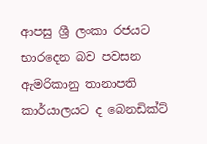ආපසු ශ්‍රී ලංකා රජයට භාරදෙන බව පවසන ඇමරිකානු තානාපති කාර්යාලයට ද බෙනඩික්ට්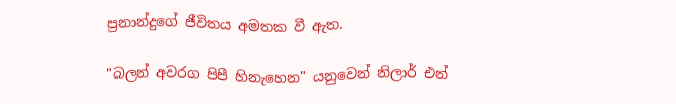ප්‍රනාන්දුගේ ජීවිතය අමතක වී ඇත.

"බලන් අවරග පිපී හිනැහෙන" යනුවෙන් නිලාර් එන්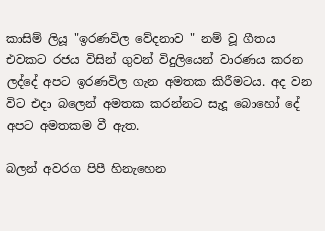කාසිම් ලියූ "ඉරණවිල වේදනාව " නම් වූ ගීතය එවකට රජය විසින් ගුවන් විදුලියෙන් වාරණය කරන ලද්දේ අපට ඉරණවිල ගැන අමතක කිරීමටය. අද වන විට එදා බලෙන් අමතක කරන්නට සැදූ බොහෝ දේ අපට අමතකම වී ඇත.

බලන් අවරග පිපී හිනැහෙන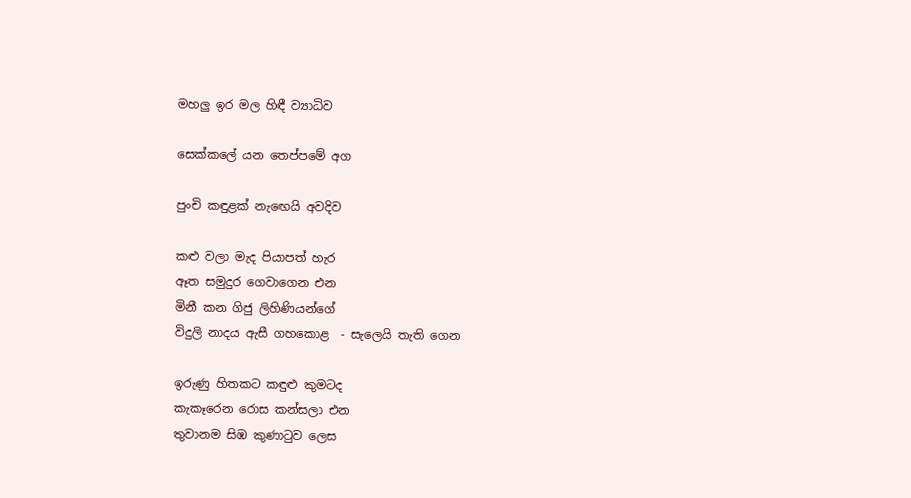මහලු ඉර මල හිඳී ව්‍යාධිව

සෙක්කලේ යන තෙප්පමේ අග

පුංචි කඳුළක් නැඟෙයි අවදිව

කළු වලා මැද පියාපත් හැර
ඈත සමුදුර ගෙවාගෙන එන
මිනී කන ගිජු ලිහිණියන්ගේ
විදුලි නාදය ඇසී ගහකොළ  - සැලෙයි තැති ගෙන

ඉරුණු හිතකට කඳුළු කුමටද
කැකෑරෙන රොස කන්සලා එන
තුවානම සිඹ කුණාටුව ලෙස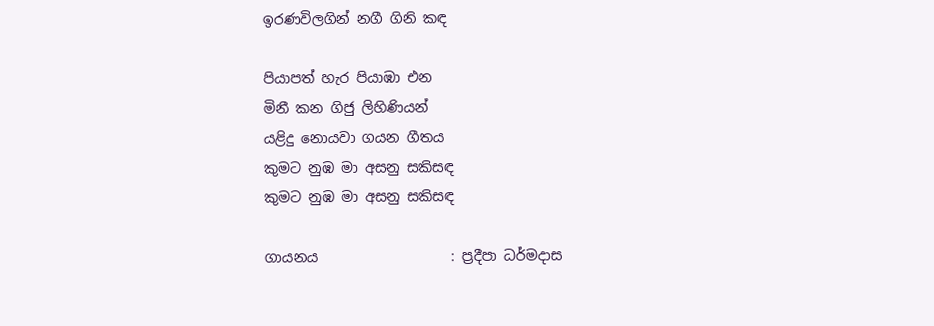ඉරණවිලගින් නගී ගිනි කඳ

පියාපත් හැර පියාඹා එන
මිනී කන ගිජු ලිහිණියන්
යළිදු නොයවා ගයන ගීතය
කුමට නුඹ මා අසනු සකිසඳ
කුමට නුඹ මා අසනු සකිසඳ

ගායනය                   : ප්‍රදීපා ධර්මදාස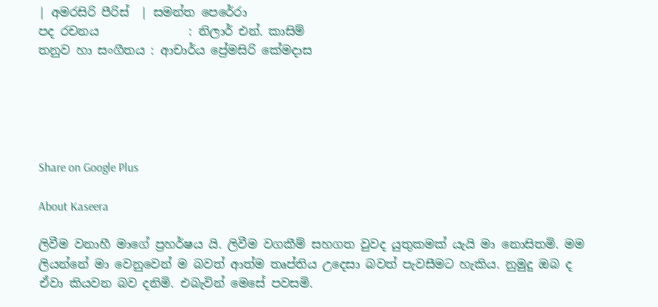| අමරසිරි පීරිස්  | සමන්ත පෙරේරා
පද රචනය               : නිලාර් එන්. කාසිම්
තනුව හා සංගීතය : ආචාර්ය ප්‍රේමසිරි කේමදාස





Share on Google Plus

About Kaseera

ලිවීම වනාහී මාගේ ප්‍රහර්ෂය යි. ලිවීම වගකීම් සහගත වුවද යුතුකමක් යැයි මා නොසිතමි. මම ලියන්නේ මා වෙනුවෙන් ම බවත් ආත්ම තෘප්තිය උදෙසා බවත් පැවසීමට හැකිය. නුමුදු ඔබ ද ඒවා කියවන බව දනිමි. එබැවින් මෙසේ පවසමි.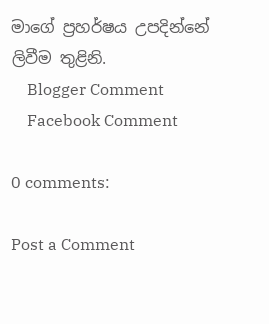මාගේ ප්‍රහර්ෂය උපදින්නේ ලිවීම තුළිනි.
    Blogger Comment
    Facebook Comment

0 comments:

Post a Comment